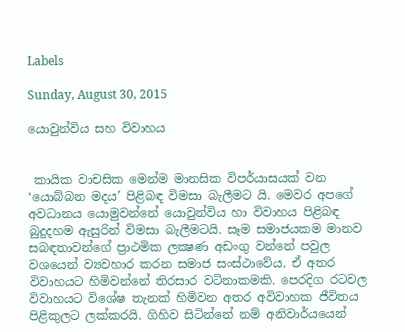Labels

Sunday, August 30, 2015

යොවුන්විය සහ විවාහය


 කායික වාචසික මෙන්ම මානසික විපර්යාසයක් වන ‘යොබ්බන මදය’ පිළිබඳ විමසා බැලීමට යි. මෙවර අපගේ අවධානය යොමුවන්නේ යොවුන්විය හා විවාහය පිළිබඳ බුදුදහම ඇසුරින් විමසා බැලීමටයි. සෑම සමාජයකම මානව සබඳතාවන්ගේ ප්‍රාථමික ලක්‍ෂණ අඩංගු වන්නේ පවුල වශයෙන් ව්‍යවහාර කරන සමාජ සංස්ථාවේය. ඒ අතර විවාහයට හිමිවන්නේ තිරසාර වටිනාකමකි. පෙරදිග රටවල විවාහයට විශේෂ තැනක් හිමිවන අතර අවිවාහක ජීවිතය පිළිකුලට ලක්කරයි. ගිහිව සිටින්නේ නම් අනිවාර්යයෙන්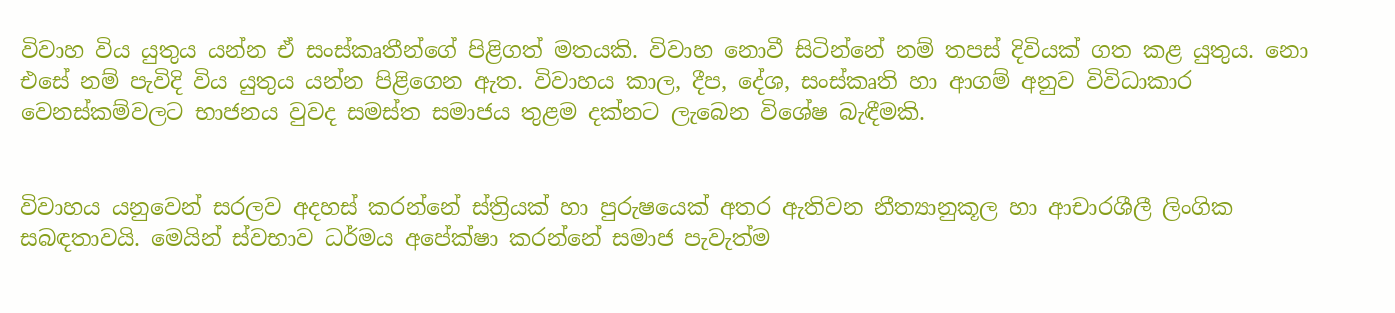විවාහ විය යුතුය යන්න ඒ සංස්කෘතීන්ගේ පිළිගත් මතයකි. විවාහ නොවී සිටින්නේ නම් තපස් දිවියක් ගත කළ යුතුය. නො එසේ නම් පැවිදි විය යුතුය යන්න පිළිගෙන ඇත. විවාහය කාල, දීප, දේශ, සංස්කෘති හා ආගම් අනුව විවිධාකාර වෙනස්කම්වලට භාජනය වුවද සමස්ත සමාජය තුළම දක්නට ලැබෙන විශේෂ බැඳීමකි.


විවාහය යනුවෙන් සරලව අදහස් කරන්නේ ස්ත්‍රියක් හා පුරුෂයෙක් අතර ඇතිවන නීත්‍යානුකූල හා ආචාරශීලී ලිංගික සබඳතාවයි. මෙයින් ස්වභාව ධර්මය අපේක්ෂා කරන්නේ සමාජ පැවැත්ම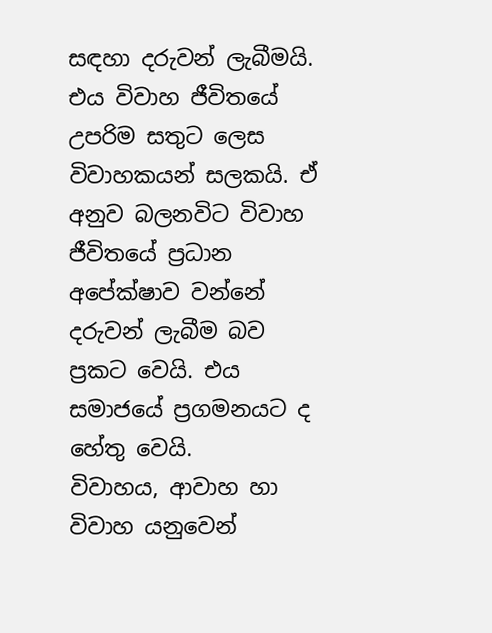සඳහා දරුවන් ලැබීමයි. එය විවාහ ජීවිතයේ උපරිම සතුට ලෙස විවාහකයන් සලකයි. ඒ අනුව බලනවිට විවාහ ජීවිතයේ ප්‍රධාන අපේක්ෂාව වන්නේ දරුවන් ලැබීම බව ප්‍රකට වෙයි. එය සමාජයේ ප්‍රගමනයට ද හේතු වෙයි.
විවාහය, ආවාහ හා විවාහ යනුවෙන්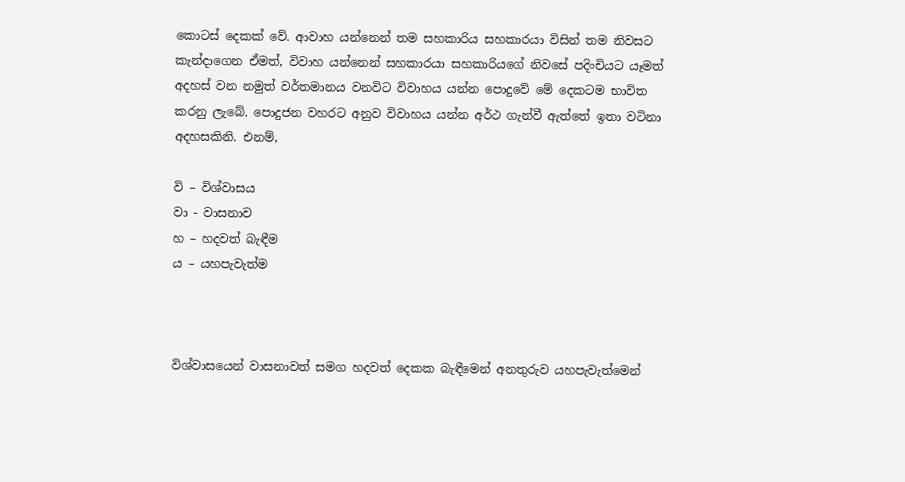කොටස් දෙකක් වේ. ආවාහ යන්නෙන් තම සහකාරිය සහකාරයා විසින් තම නිවසට කැන්දාගෙන ඒමත්, විවාහ යන්නෙන් සහකාරයා සහකාරියගේ නිවසේ පදිංචියට යෑමත් අදහස් වන නමුත් වර්තමානය වනවිට විවාහය යන්න පොදුවේ මේ දෙකටම භාවිත කරනු ලැබේ. පොදුජන වහරට අනුව විවාහය යන්න අර්ථ ගැන්වී ඇත්තේ ඉතා වටිනා අදහසකිනි. එනම්,

වි – විශ්වාසය
වා - වාසනාව
හ – හදවත් බැඳීම
ය – යහපැවැත්ම



විශ්වාසයෙන් වාසනාවත් සමග හදවත් දෙකක බැඳීමෙන් අනතුරුව යහපැවැත්මෙන්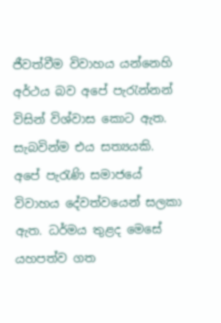ජීවත්වීම විවාහය යන්නෙහි අර්ථය බව අපේ පැරැන්නන් විසින් විශ්වාස කොට ඇත. සැබවින්ම එය සත්‍යයකි. අපේ පැරැණි සමාජයේ විවාහය දේවත්වයෙන් සලකා ඇත. ධර්මය තුළද මෙසේ යහපත්ව ගත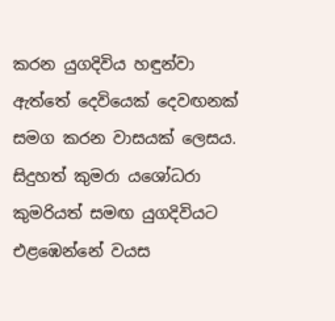කරන යුගදිවිය හඳුන්වා ඇත්තේ දෙවියෙක් දෙවඟනක් සමග කරන වාසයක් ලෙසය.
සිදුහත් කුමරා යශෝධරා කුමරියත් සමඟ යුගදිවියට එළඹෙන්නේ වයස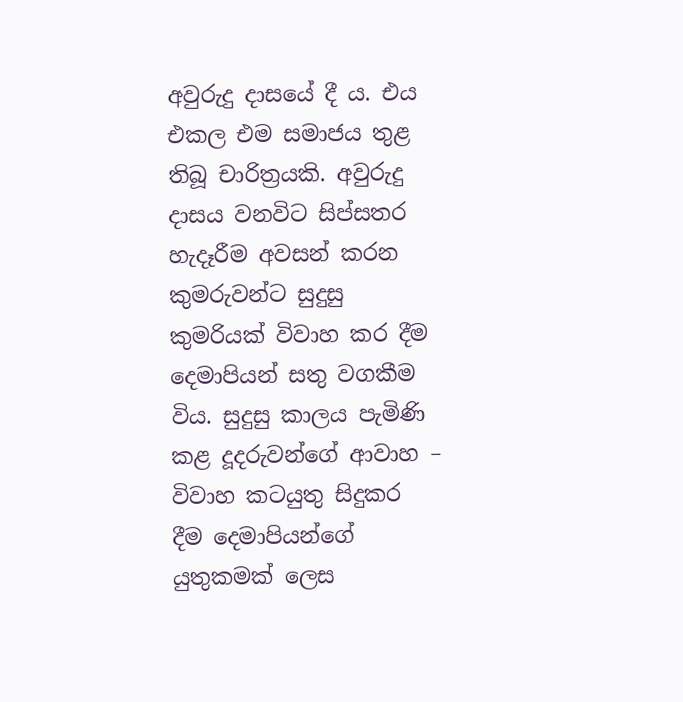අවුරුදු දාසයේ දී ය. එය එකල එම සමාජය තුළ තිබූ චාරිත්‍රයකි. අවුරුදු දාසය වනවිට සිප්සතර හැදෑරීම අවසන් කරන කුමරුවන්ට සුදුසු කුමරියක් විවාහ කර දීම දෙමාපියන් සතු වගකීම විය. සුදුසු කාලය පැමිණි කළ දූදරුවන්ගේ ආවාහ – විවාහ කටයුතු සිදුකර දීම දෙමාපියන්ගේ යුතුකමක් ලෙස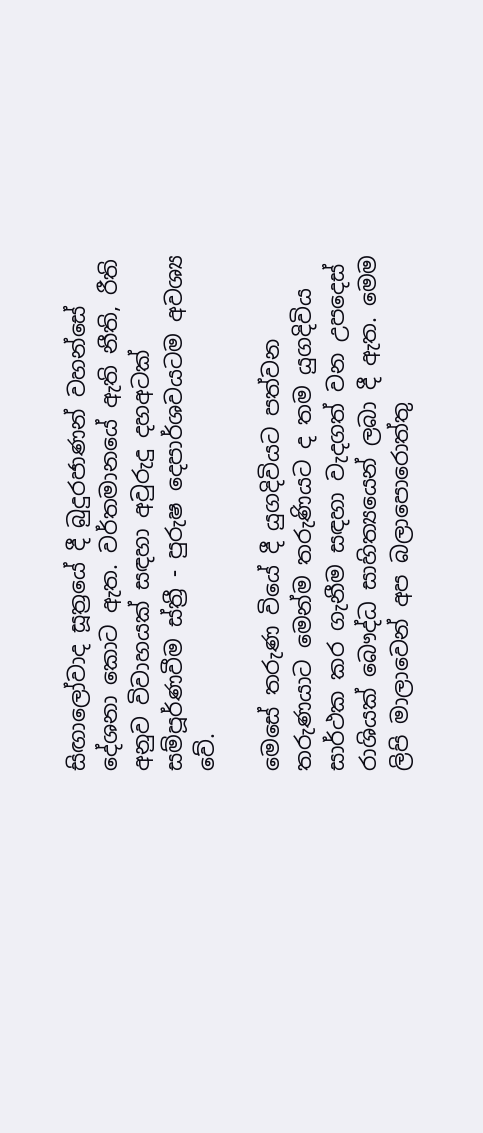සිඟාලෝවාද සූත්‍රයේ දී බුදුරජාණන් වහන්සේ දේශනා කොට ඇත. වර්තමානයේ ඇති නීති, රීති අනුව විවාහයක් සඳහා අවුරුදු දහඅටක් සම්පූර්ණවීම ස්ත්‍රී - පුරුෂ දෙපාර්ශවයටම අවශ්‍ය වේ.

මෙසේ තරුණ වියේ දී යුගදිවියට පත්වන තරුණයාට මෙන්ම තරුණියට ද තම යුගදිවිය සාර්ථක කර ගැනීම සඳහා වැදගත් වන උපදෙස් රාශියක් බෞද්ධ සාහිත්‍යයෙන් ලබා දී ඇත. මෙම ලිපි මාලාවෙන් අප බලාපොරොත්තු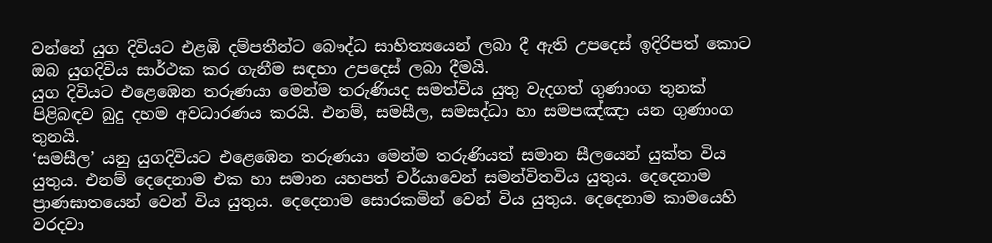වන්නේ යුග දිවියට එළඹි දම්පතීන්ට බෞද්ධ සාහිත්‍යයෙන් ලබා දී ඇති උපදෙස් ඉදිරිපත් කොට ඔබ යුගදිවිය සාර්ථක කර ගැනීම සඳහා උපදෙස් ලබා දීමයි.
යුග දිවියට එළෙඹෙන තරුණයා මෙන්ම තරුණියද සමත්විය යුතු වැදගත් ගුණාංග තුනක් පිළිබඳව බුදු දහම අවධාරණය කරයි. එනම්, සමසීල, සමසද්ධා හා සමපඤ්ඤා යන ගුණාංග තුනයි.
‘සමසීල’ යනු යුගදිවියට එළෙඹෙන තරුණයා මෙන්ම තරුණියත් සමාන සීලයෙන් යුක්ත විය යුතුය. එනම් දෙදෙනාම එක හා සමාන යහපත් චර්යාවෙන් සමන්විතවිය යුතුය. දෙදෙනාම ප්‍රාණඝාතයෙන් වෙන් විය යුතුය. දෙදෙනාම සොරකමින් වෙන් විය යුතුය. දෙදෙනාම කාමයෙහි වරදවා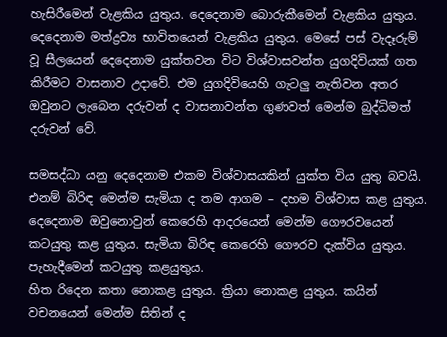හැසිරීමෙන් වැළකිය යුතුය. දෙදෙනාම බොරුකීමෙන් වැළකිය යුතුය. දෙදෙනාම මත්ද්‍රව්‍ය භාවිතයෙන් වැළකිය යුතුය. මෙසේ පස් වැදෑරුම් වූ සීලයෙන් දෙදෙනාම යුක්තවන විට විශ්වාසවන්ත යුගදිවියක් ගත කිරීමට වාසනාව උදාවේ. එම යුගදිවියෙහි ගැටලු නැතිවන අතර ඔවුනට ලැබෙන දරුවන් ද වාසනාවන්ත ගුණවත් මෙන්ම බුද්ධිමත් දරුවන් වේ.

සමසද්ධා යනු දෙදෙනාම එකම විශ්වාසයකින් යුක්ත විය යුතු බවයි. එනම් බිරිඳ මෙන්ම සැමියා ද තම ආගම – දහම විශ්වාස කළ යුතුය. දෙදෙනාම ඔවුනොවුන් කෙරෙහි ආදරයෙන් මෙන්ම ගෞරවයෙන් කටයුතු කළ යුතුය. සැමියා බිරිඳ කෙරෙහි ගෞරව දැක්විය යුතුය. පැහැදීමෙන් කටයුතු කළයුතුය.
හිත රිදෙන කතා නොකළ යුතුය. ක්‍රියා නොකළ යුතුය. කයින් වචනයෙන් මෙන්ම සිතින් ද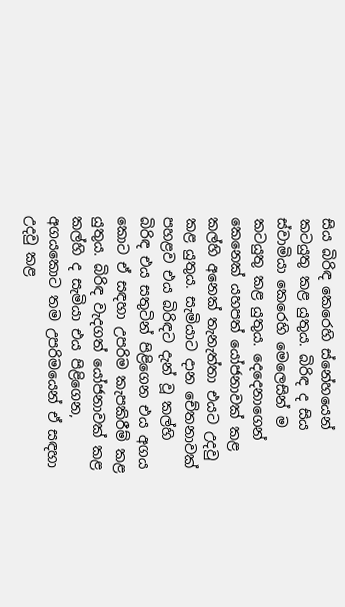සිය බිරිඳ කෙරෙහි ස්නේහයෙන් කටයුතු කළ යුතුය. බිරිඳ ද සිය ස්වාමියා කෙරෙහි මෙලෙසින් ම කටයුතු කළ යුතුය. දෙදෙනාගෙන් කෙනෙක් යහපත් යෝජනාවක් කළ කල්හි අනෙක් තැනැත්තා එයට උදවු කළ යුතුය. සැමියාට දාන චේතනාවක් පහළව එය බිරිඳට දැන් වූ කල්හි බිරිඳ එය සතුටින් පිළිගෙන එය අගය කොට ඒ සඳහා උපරිම කැපකිරීම් කළ යුතුය. බිරිඳ වැදගත් යෝජනාවක් කළ කල්හි ද සැමියා එය පිළිගෙන, අගයකොට තම උපරිමයෙන් ඒ සඳහා උදවු කළ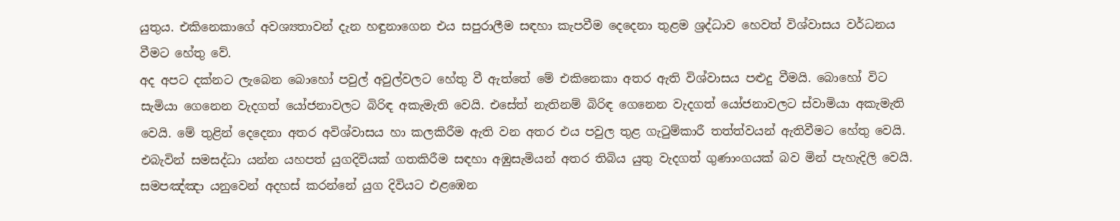යුතුය. එකිනෙකාගේ අවශ්‍යතාවන් දැන හඳුනාගෙන එය සපුරාලීම සඳහා කැපවීම දෙදෙනා තුළම ශ්‍රද්ධාව හෙවත් විශ්වාසය වර්ධනය වීමට හේතු වේ.
අද අපට දක්නට ලැබෙන බොහෝ පවුල් අවුල්වලට හේතු වී ඇත්තේ මේ එකිනෙකා අතර ඇති විශ්වාසය පළුදු වීමයි. බොහෝ විට සැමියා ගෙනෙන වැදගත් යෝජනාවලට බිරිඳ අකැමැති වෙයි. එසේත් නැතිනම් බිරිඳ ගෙනෙන වැදගත් යෝජනාවලට ස්වාමියා අකැමැති වෙයි. මේ තුළින් දෙදෙනා අතර අවිශ්වාසය හා කලකිරීම ඇති වන අතර එය පවුල තුළ ගැටුම්කාරී තත්ත්වයන් ඇතිවීමට හේතු වෙයි. එබැවින් සමසද්ධා යන්න යහපත් යුගදිවියක් ගතකිරීම සඳහා අඹුසැමියන් අතර තිබිය යුතු වැදගත් ගුණාංගයක් බව මින් පැහැදිලි වෙයි.
සමපඤ්ඤා යනුවෙන් අදහස් කරන්නේ යුග දිවියට එළඹෙන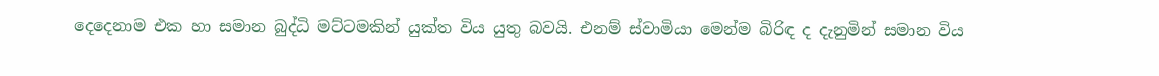දෙදෙනාම එක හා සමාන බුද්ධි මට්ටමකින් යුක්ත විය යුතු බවයි. එනම් ස්වාමියා මෙන්ම බිරිඳ ද දැනුමින් සමාන විය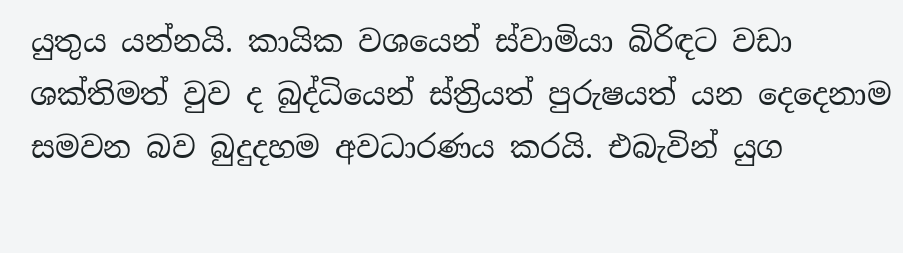යුතුය යන්නයි. කායික වශයෙන් ස්වාමියා බිරිඳට වඩා ශක්තිමත් වුව ද බුද්ධියෙන් ස්ත්‍රියත් පුරුෂයත් යන දෙදෙනාම සමවන බව බුදුදහම අවධාරණය කරයි. එබැවින් යුග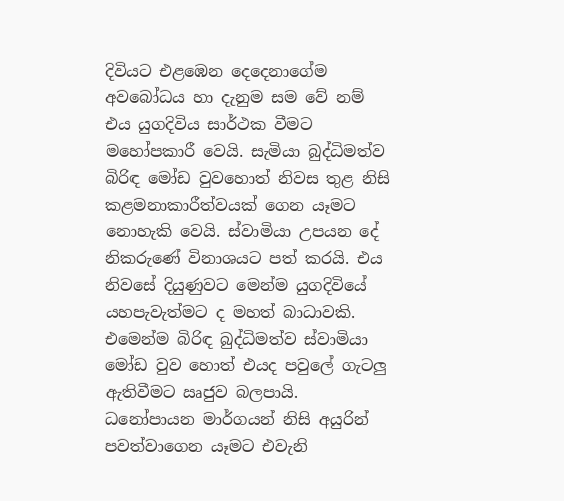දිවියට එළඹෙන දෙදෙනාගේම අවබෝධය හා දැනුම සම වේ නම් එය යුගදිවිය සාර්ථක වීමට මහෝපකාරී වෙයි. සැමියා බුද්ධිමත්ව බිරිඳ මෝඩ වුවහොත් නිවස තුළ නිසි කළමනාකාරීත්වයක් ගෙන යෑමට නොහැකි වෙයි. ස්වාමියා උපයන දේ නිකරුණේ විනාශයට පත් කරයි. එය නිවසේ දියුණුවට මෙන්ම යුගදිවියේ යහපැවැත්මට ද මහත් බාධාවකි. එමෙන්ම බිරිඳ බුද්ධිමත්ව ස්වාමියා මෝඩ වුව හොත් එයද පවුලේ ගැටලු ඇතිවීමට ඍජුව බලපායි.
ධනෝපායන මාර්ගයන් නිසි අයුරින් පවත්වාගෙන යෑමට එවැනි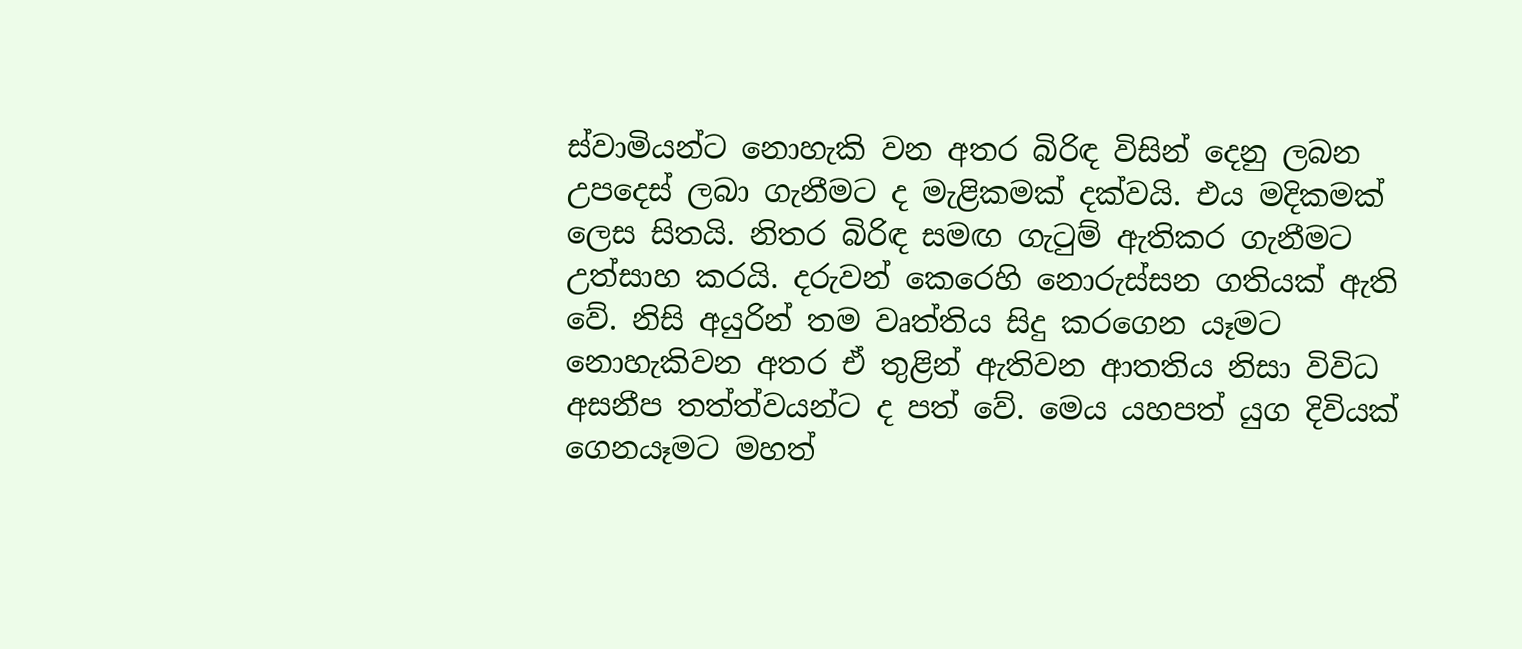ස්වාමියන්ට නොහැකි වන අතර බිරිඳ විසින් දෙනු ලබන උපදෙස් ලබා ගැනීමට ද මැළිකමක් දක්වයි. එය මදිකමක් ලෙස සිතයි. නිතර බිරිඳ සමඟ ගැටුම් ඇතිකර ගැනීමට උත්සාහ කරයි. දරුවන් කෙරෙහි නොරුස්සන ගතියක් ඇති වේ. නිසි අයුරින් තම වෘත්තිය සිදු කරගෙන යෑමට නොහැකිවන අතර ඒ තුළින් ඇතිවන ආතතිය නිසා විවිධ අසනීප තත්ත්වයන්ට ද පත් වේ. මෙය යහපත් යුග දිවියක් ගෙනයෑමට මහත්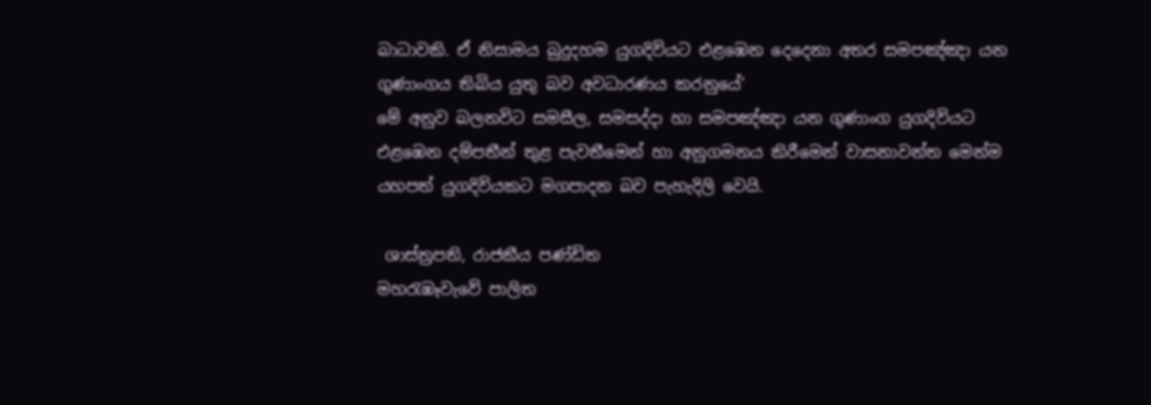බාධාවකි. ඒ නිසාමය බුදුදහම යුගදිවියට එළඹෙන දෙදෙනා අතර සමපඤ්ඤා යන ගුණාංගය තිබිය යුතු බව අවධාරණය කරනුයේ’
මේ අනුව බලනවිට සමසීල, සමසද්දා හා සමපඤ්ඤා යන ගුණාංග යුගදිවියට එළඹෙන දම්පතීන් තුළ පැවතීමෙන් හා අනුගමනය කිරීමෙන් වාසනාවන්ත මෙන්ම යහපත් යුගදිවියකට මගපාදන බව පැහැදිලි වෙයි.

 ශාස්ත්‍රපති, රාජකීය පණ්ඩිත
මහරැඹෑවැවේ පාලිත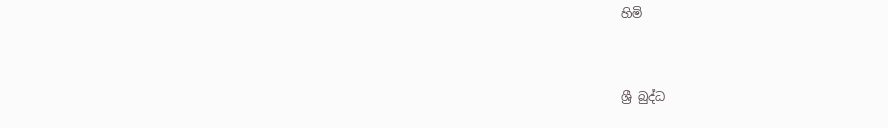හිමි


ශ්‍රී බුද්ධ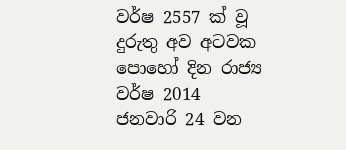වර්ෂ 2557 ක් වූ දුරුතු අව අටවක පොහෝ දින රාජ්‍ය වර්ෂ 2014 ජනවාරි 24 වන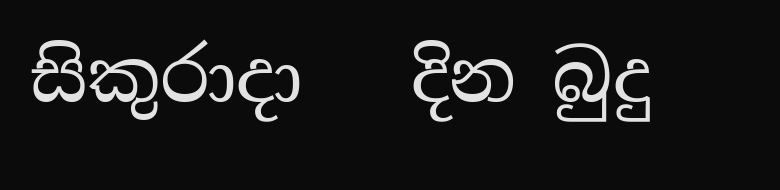සිකුරාදා   දින බුදු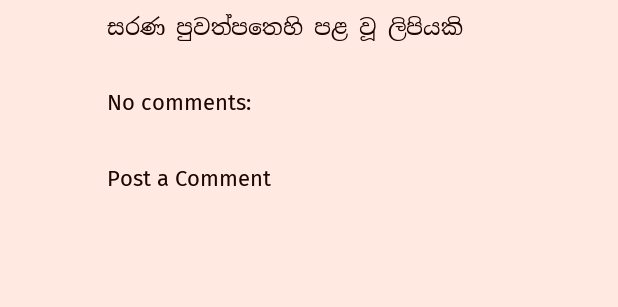සරණ පුවත්පතෙහි පළ වූ ලිපියකි

No comments:

Post a Comment